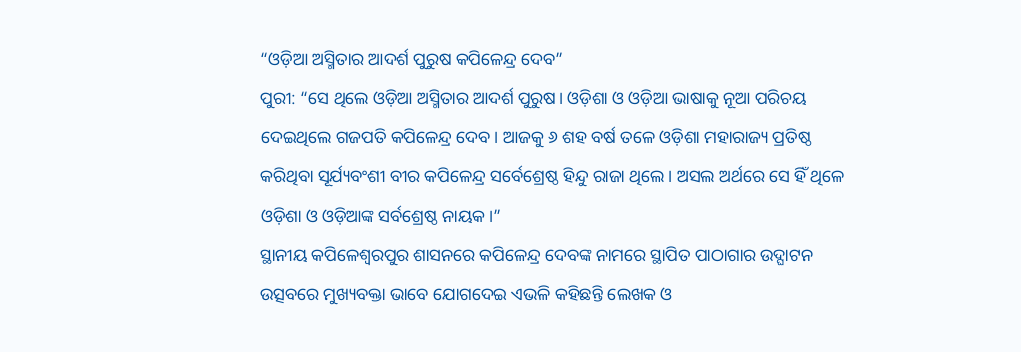“ଓଡ଼ିଆ ଅସ୍ମିତାର ଆଦର୍ଶ ପୁରୁଷ କପିଳେନ୍ଦ୍ର ଦେବ”
ପୁରୀ: “ସେ ଥିଲେ ଓଡ଼ିଆ ଅସ୍ମିତାର ଆଦର୍ଶ ପୁରୁଷ। ଓଡ଼ିଶା ଓ ଓଡ଼ିଆ ଭାଷାକୁ ନୂଆ ପରିଚୟ ଦେଇଥିଲେ ଗଜପତି କପିଳେନ୍ଦ୍ର ଦେବ। ଆଜକୁ ୬ ଶହ ବର୍ଷ ତଳେ ଓଡ଼ିଶା ମହାରାଜ୍ୟ ପ୍ରତିଷ୍ଠ କରିଥିବା ସୂର୍ଯ୍ୟବଂଶୀ ବୀର କପିଳେନ୍ଦ୍ର ସର୍ବେଶ୍ରେଷ୍ଠ ହିନ୍ଦୁ ରାଜା ଥିଲେ। ଅସଲ ଅର୍ଥରେ ସେ ହିଁ ଥିଳେ ଓଡ଼ିଶା ଓ ଓଡ଼ିଆଙ୍କ ସର୍ବଶ୍ରେଷ୍ଠ ନାୟକ।”
ସ୍ଥାନୀୟ କପିଳେଶ୍ବରପୁର ଶାସନରେ କପିଳେନ୍ଦ୍ର ଦେବଙ୍କ ନାମରେ ସ୍ଥାପିତ ପାଠାଗାର ଉଦ୍ଘାଟନ ଉତ୍ସବରେ ମୁଖ୍ୟବକ୍ତା ଭାବେ ଯୋଗଦେଇ ଏଭଳି କହିଛନ୍ତି ଲେଖକ ଓ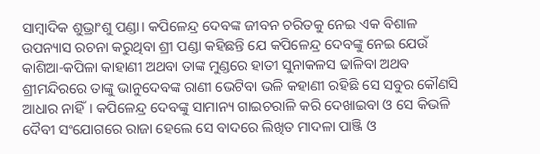ସାମ୍ବାଦିକ ଶୁଭ୍ରାଂଶୁ ପଣ୍ଡା। କପିଳେନ୍ଦ୍ର ଦେବଙ୍କ ଜୀବନ ଚରିତକୁ ନେଇ ଏକ ବିଶାଳ ଉପନ୍ୟାସ ରଚନା କରୁଥିବା ଶ୍ରୀ ପଣ୍ଡା କହିଛନ୍ତି ଯେ କପିଳେନ୍ଦ୍ର ଦେବଙ୍କୁ ନେଇ ଯେଉଁ କାଶିଆ-କପିଳା କାହାଣୀ ଅଥବା ତାଙ୍କ ମୁଣ୍ଡରେ ହାତୀ ସୁନାକଳସ ଢାଳିବା ଅଥବ ଶ୍ରୀମନ୍ଦିରରେ ତାଙ୍କୁ ଭାନୁଦେବଙ୍କ ରାଣୀ ଭେଟିବା ଭଳି କହାଣୀ ରହିଛି ସେ ସବୁର କୌଣସି ଆଧାର ନାହିଁ। କପିଳେନ୍ଦ୍ର ଦେବଙ୍କୁ ସାମାନ୍ୟ ଗାଇଚରାଳି କରି ଦେଖାଇବା ଓ ସେ କିଭଳି ଦୈବୀ ସଂଯୋଗରେ ରାଜା ହେଲେ ସେ ବାଦରେ ଲିଖିତ ମାଦଳା ପାଞ୍ଜି ଓ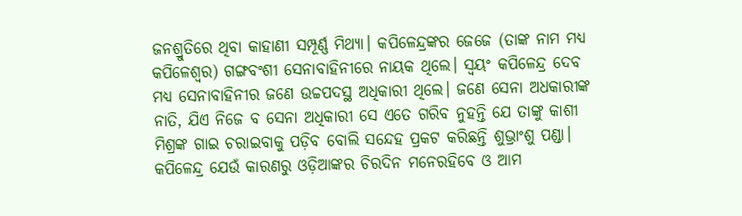ଜନଶ୍ରୁତିରେ ଥିବା କାହାଣୀ ସମ୍ପୂର୍ଣ୍ଣ ମିଥ୍ୟା। କପିଳେନ୍ଦ୍ରଙ୍କର ଜେଜେ (ତାଙ୍କ ନାମ ମଧ୍ୟ କପିଳେଶ୍ବର) ଗଙ୍ଗବଂଶୀ ସେନାବାହିନୀରେ ନାୟକ ଥିଲେ। ସ୍ବୟଂ କପିଳେନ୍ଦ୍ର ଦେବ ମଧ୍ୟ ସେନାବାହିନୀର ଜଣେ ଉଚ୍ଚପଦସ୍ଥ ଅଧିକାରୀ ଥିଲେ। ଜଣେ ସେନା ଅଧକାରୀଙ୍କ ନାତି, ଯିଏ ନିଜେ ବ ସେନା ଅଧିକାରୀ ସେ ଏତେ ଗରିବ ନୁହନ୍ତି ଯେ ତାଙ୍କୁ କାଶୀ ମିଶ୍ରଙ୍କ ଗାଇ ଚରାଇବାକୁ ପଡ଼ିବ ବୋଲି ସନ୍ଦେହ ପ୍ରକଟ କରିଛନ୍ତି ଶୁଭ୍ରାଂଶୁ ପଣ୍ଡା।
କପିଳେନ୍ଦ୍ର ଯେଉଁ କାରଣରୁ ଓଡ଼ିଆଙ୍କର ଚିରଦିନ ମନେରହିବେ ଓ ଆମ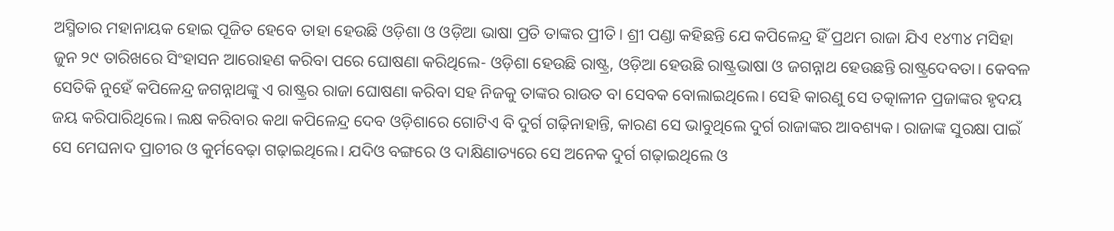ଅସ୍ମିତାର ମହାନାୟକ ହୋଇ ପୂଜିତ ହେବେ ତାହା ହେଉଛି ଓଡ଼ିଶା ଓ ଓଡ଼ିଆ ଭାଷା ପ୍ରତି ତାଙ୍କର ପ୍ରୀତି। ଶ୍ରୀ ପଣ୍ଡା କହିଛନ୍ତି ଯେ କପିଳେନ୍ଦ୍ର ହିଁ ପ୍ରଥମ ରାଜା ଯିଏ ୧୪୩୪ ମସିହା ଜୁନ ୨୯ ତାରିଖରେ ସିଂହାସନ ଆରୋହଣ କରିବା ପରେ ଘୋଷଣା କରିଥିଲେ- ଓଡ଼ିଶା ହେଉଛି ରାଷ୍ଟ୍ର, ଓଡ଼ିଆ ହେଉଛି ରାଷ୍ଟ୍ରଭାଷା ଓ ଜଗନ୍ନାଥ ହେଉଛନ୍ତି ରାଷ୍ଟ୍ରଦେବତା। କେବଳ ସେତିକି ନୁହେଁ କପିଳେନ୍ଦ୍ର ଜଗନ୍ନାଥଙ୍କୁ ଏ ରାଷ୍ଟ୍ରର ରାଜା ଘୋଷଣା କରିବା ସହ ନିଜକୁ ତାଙ୍କର ରାଉତ ବା ସେବକ ବୋଲାଇଥିଲେ। ସେହି କାରଣୁ ସେ ତତ୍କାଳୀନ ପ୍ରଜାଙ୍କର ହୃଦୟ ଜୟ କରିପାରିଥିଲେ। ଲକ୍ଷ କରିବାର କଥା କପିଳେନ୍ଦ୍ର ଦେବ ଓଡ଼ିଶାରେ ଗୋଟିଏ ବି ଦୁର୍ଗ ଗଢ଼ିନାହାନ୍ତି, କାରଣ ସେ ଭାବୁଥିଲେ ଦୁର୍ଗ ରାଜାଙ୍କର ଆବଶ୍ୟକ। ରାଜାଙ୍କ ସୁରକ୍ଷା ପାଇଁ ସେ ମେଘନାଦ ପ୍ରାଚୀର ଓ କୁର୍ମବେଢ଼ା ଗଢ଼ାଇଥିଲେ। ଯଦିଓ ବଙ୍ଗରେ ଓ ଦାକ୍ଷିଣାତ୍ୟରେ ସେ ଅନେକ ଦୁର୍ଗ ଗଢ଼ାଇଥିଲେ ଓ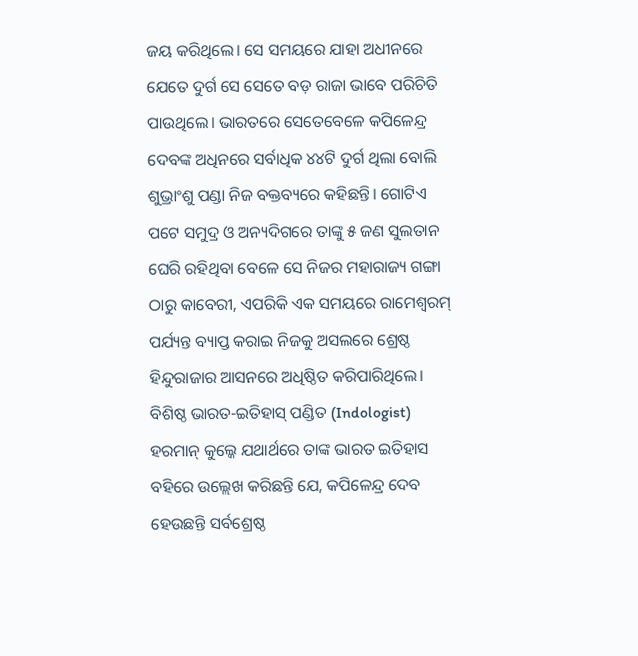ଜୟ କରିଥିଲେ। ସେ ସମୟରେ ଯାହା ଅଧୀନରେ ଯେତେ ଦୁର୍ଗ ସେ ସେତେ ବଡ଼ ରାଜା ଭାବେ ପରିଚିତି ପାଉଥିଲେ। ଭାରତରେ ସେତେବେଳେ କପିଳେନ୍ଦ୍ର ଦେବଙ୍କ ଅଧିନରେ ସର୍ବାଧିକ ୪୪ଟି ଦୁର୍ଗ ଥିଲା ବୋଲି ଶୁଭ୍ରାଂଶୁ ପଣ୍ଡା ନିଜ ବକ୍ତବ୍ୟରେ କହିଛନ୍ତି। ଗୋଟିଏ ପଟେ ସମୁଦ୍ର ଓ ଅନ୍ୟଦିଗରେ ତାଙ୍କୁ ୫ ଜଣ ସୁଲତାନ ଘେରି ରହିଥିବା ବେଳେ ସେ ନିଜର ମହାରାଜ୍ୟ ଗଙ୍ଗା ଠାରୁ କାବେରୀ, ଏପରିକି ଏକ ସମୟରେ ରାମେଶ୍ବରମ୍ ପର୍ଯ୍ୟନ୍ତ ବ୍ୟାପ୍ତ କରାଇ ନିଜକୁ ଅସଲରେ ଶ୍ରେଷ୍ଠ ହିନ୍ଦୁରାଜାର ଆସନରେ ଅଧିଷ୍ଠିତ କରିପାରିଥିଲେ।
ବିଶିଷ୍ଠ ଭାରତ-ଇତିହାସ୍ ପଣ୍ଡିତ (Indologist) ହରମାନ୍ କୁଲ୍କେ ଯଥାର୍ଥରେ ତାଙ୍କ ଭାରତ ଇତିହାସ ବହିରେ ଉଲ୍ଲେଖ କରିଛନ୍ତି ଯେ, କପିଳେନ୍ଦ୍ର ଦେବ ହେଉଛନ୍ତି ସର୍ବଶ୍ରେଷ୍ଠ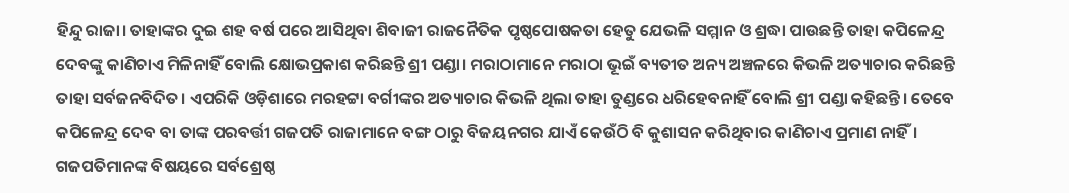ହିନ୍ଦୁ ରାଜା। ତାହାଙ୍କର ଦୁଇ ଶହ ବର୍ଷ ପରେ ଆସିଥିବା ଶିବାଜୀ ରାଜନୈତିକ ପୃଷ୍ଠପୋଷକତା ହେତୁ ଯେଭଳି ସମ୍ମାନ ଓ ଶ୍ରଦ୍ଧା ପାଉଛନ୍ତି ତାହା କପିଳେନ୍ଦ୍ର ଦେବଙ୍କୁ କାଣିଚାଏ ମିଳିନାହିଁ ବୋଲି କ୍ଷୋଭପ୍ରକାଶ କରିଛନ୍ତି ଶ୍ରୀ ପଣ୍ଡା। ମରାଠାମାନେ ମରାଠା ଭୂଇଁ ବ୍ୟତୀତ ଅନ୍ୟ ଅଞ୍ଚଳରେ କିଭଳି ଅତ୍ୟାଚାର କରିଛନ୍ତି ତାହା ସର୍ବଜନବିଦିତ। ଏପରିକି ଓଡ଼ିଶାରେ ମରହଟ୍ଟା ବର୍ଗୀଙ୍କର ଅତ୍ୟାଚାର କିଭଳି ଥିଲା ତାହା ତୁଣ୍ଡରେ ଧରିହେବନାହିଁ ବୋଲି ଶ୍ରୀ ପଣ୍ଡା କହିଛନ୍ତି। ତେବେ କପିଳେନ୍ଦ୍ର ଦେବ ବା ତାଙ୍କ ପରବର୍ତ୍ତୀ ଗଜପତି ରାଜାମାନେ ବଙ୍ଗ ଠାରୁ ବିଜୟନଗର ଯାଏଁ କେଉଁଠି ବି କୁଶାସନ କରିଥିବାର କାଣିଚାଏ ପ୍ରମାଣ ନାହିଁ। ଗଜପତିମାନଙ୍କ ବିଷୟରେ ସର୍ବଶ୍ରେଷ୍ଠ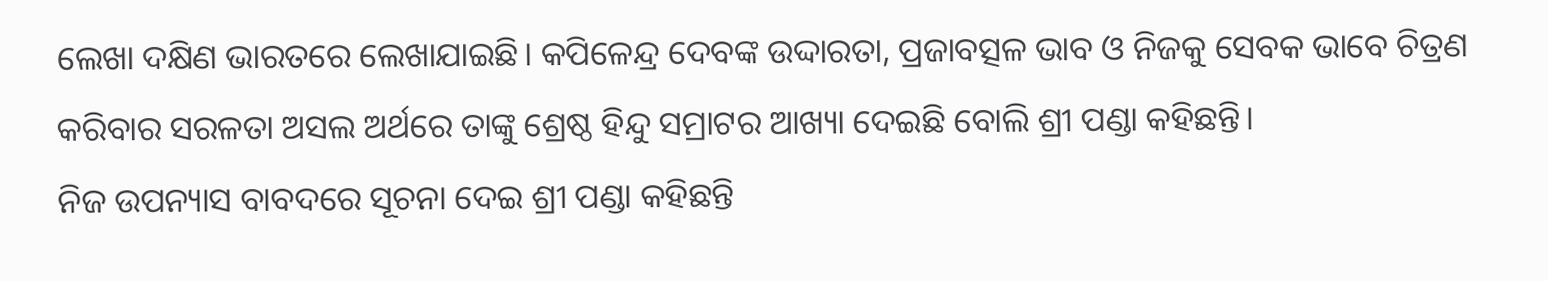ଲେଖା ଦକ୍ଷିଣ ଭାରତରେ ଲେଖାଯାଇଛି। କପିଳେନ୍ଦ୍ର ଦେବଙ୍କ ଉଦ୍ଦାରତା, ପ୍ରଜାବତ୍ସଳ ଭାବ ଓ ନିଜକୁ ସେବକ ଭାବେ ଚିତ୍ରଣ କରିବାର ସରଳତା ଅସଲ ଅର୍ଥରେ ତାଙ୍କୁ ଶ୍ରେଷ୍ଠ ହିନ୍ଦୁ ସମ୍ରାଟର ଆଖ୍ୟା ଦେଇଛି ବୋଲି ଶ୍ରୀ ପଣ୍ଡା କହିଛନ୍ତି।
ନିଜ ଉପନ୍ୟାସ ବାବଦରେ ସୂଚନା ଦେଇ ଶ୍ରୀ ପଣ୍ଡା କହିଛନ୍ତି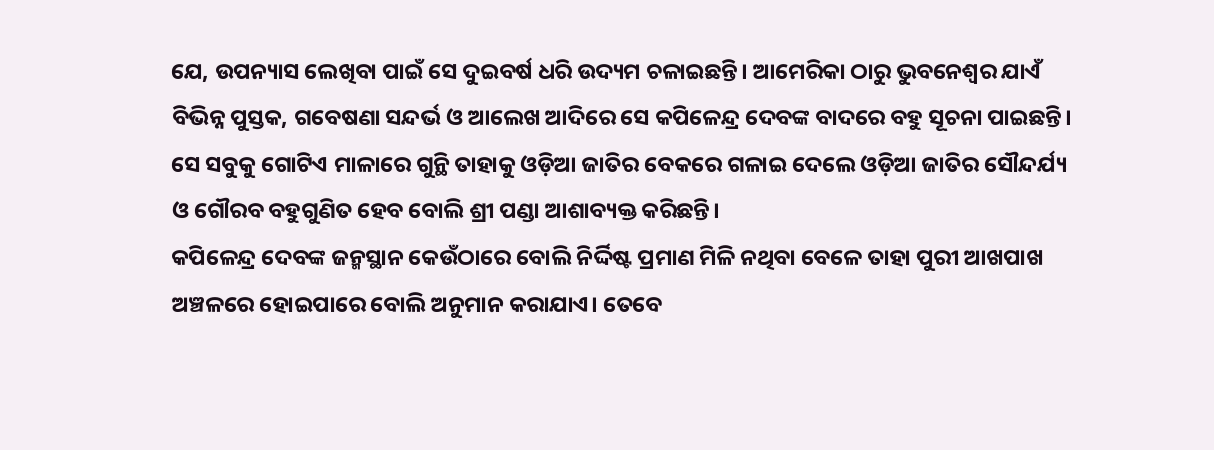ଯେ, ଉପନ୍ୟାସ ଲେଖିବା ପାଇଁ ସେ ଦୁଇବର୍ଷ ଧରି ଉଦ୍ୟମ ଚଳାଇଛନ୍ତି। ଆମେରିକା ଠାରୁ ଭୁବନେଶ୍ବର ଯାଏଁ ବିଭିନ୍ନ ପୁସ୍ତକ, ଗବେଷଣା ସନ୍ଦର୍ଭ ଓ ଆଲେଖ ଆଦିରେ ସେ କପିଳେନ୍ଦ୍ର ଦେବଙ୍କ ବାଦରେ ବହୁ ସୂଚନା ପାଇଛନ୍ତି। ସେ ସବୁକୁ ଗୋଟିଏ ମାଳାରେ ଗୁନ୍ଥି ତାହାକୁ ଓଡ଼ିଆ ଜାତିର ବେକରେ ଗଳାଇ ଦେଲେ ଓଡ଼ିଆ ଜାତିର ସୌନ୍ଦର୍ଯ୍ୟ ଓ ଗୌରବ ବହୁଗୁଣିତ ହେବ ବୋଲି ଶ୍ରୀ ପଣ୍ଡା ଆଶାବ୍ୟକ୍ତ କରିଛନ୍ତି।
କପିଳେନ୍ଦ୍ର ଦେବଙ୍କ ଜନ୍ମସ୍ଥାନ କେଉଁଠାରେ ବୋଲି ନିର୍ଦ୍ଦିଷ୍ଟ ପ୍ରମାଣ ମିଳି ନଥିବା ବେଳେ ତାହା ପୁରୀ ଆଖପାଖ ଅଞ୍ଚଳରେ ହୋଇପାରେ ବୋଲି ଅନୁମାନ କରାଯାଏ। ତେବେ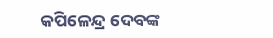କପିଳେନ୍ଦ୍ର ଦେବଙ୍କ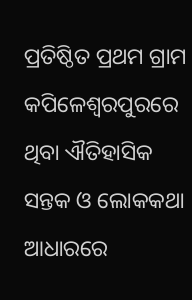ପ୍ରତିଷ୍ଠିତ ପ୍ରଥମ ଗ୍ରାମ କପିଳେଶ୍ବରପୁରରେ ଥିବା ଐତିହାସିକ ସନ୍ତକ ଓ ଲୋକକଥା ଆଧାରରେ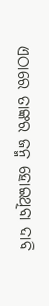ଏଠାରେ ତାଙ୍କର ଜନ୍ମ ହୋଇଥିବା ଦାବି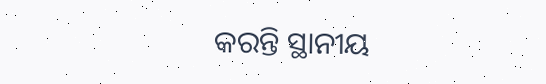କରନ୍ତି ସ୍ଥାନୀୟ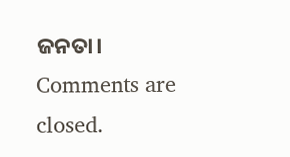ଜନତା।
Comments are closed.